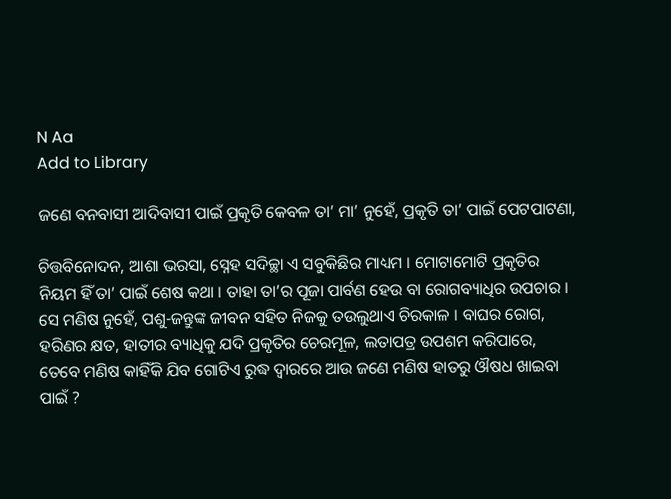N Aa
Add to Library

ଜଣେ ବନବାସୀ ଆଦିବାସୀ ପାଇଁ ପ୍ରକୃତି କେବଳ ତା’ ମା’ ନୁହେଁ, ପ୍ରକୃତି ତା’ ପାଇଁ ପେଟପାଟଣା,

ଚିତ୍ତବିନୋଦନ, ଆଶା ଭରସା, ସ୍ନେହ ସଦିଚ୍ଛା ଏ ସବୁକିଛିର ମାଧ୍ୟମ । ମୋଟାମୋଟି ପ୍ରକୃତିର ନିୟମ ହିଁ ତା’ ପାଇଁ ଶେଷ କଥା । ତାହା ତା’ର ପୂଜା ପାର୍ବଣ ହେଉ ବା ରୋଗବ୍ୟାଧିର ଉପଚାର । ସେ ମଣିଷ ନୁହେଁ, ପଶୁ-ଜନ୍ତୁଙ୍କ ଜୀବନ ସହିତ ନିଜକୁ ତଉଲୁଥାଏ ଚିରକାଳ । ବାଘର ରୋଗ, ହରିଣର କ୍ଷତ, ହାତୀର ବ୍ୟାଧିକୁ ଯଦି ପ୍ରକୃତିର ଚେରମୂଳ, ଲତାପତ୍ର ଉପଶମ କରିପାରେ, ତେବେ ମଣିଷ କାହିଁକି ଯିବ ଗୋଟିଏ ରୁଦ୍ଧ ଦ୍ଵାରରେ ଆଉ ଜଣେ ମଣିଷ ହାତରୁ ଔଷଧ ଖାଇବା ପାଇଁ ?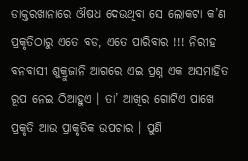ଡାକ୍ତରଖାନାରେ ଔଷଧ ଦେଉଥିବା ସେ ଲୋକଟା କ’ଣ ପ୍ରକୃତିଠାରୁ ଏତେ ବଡ, ଏତେ ପାରିବାର !!! ନିରୀହ ବନବାସୀ ଶୁକ୍ରୁଜାନି ଆଗରେ ଏଇ ପ୍ରଶ୍ନ ଏକ ଅସମାହିତ ରୂପ ନେଇ ଠିଆହୁଏ । ତା’ ଆଖିର ଗୋଟିଏ ପାଖେ ପ୍ରକୃତି ଆଉ ପ୍ରାକୃତିକ ଉପଚାର । ପୁଣି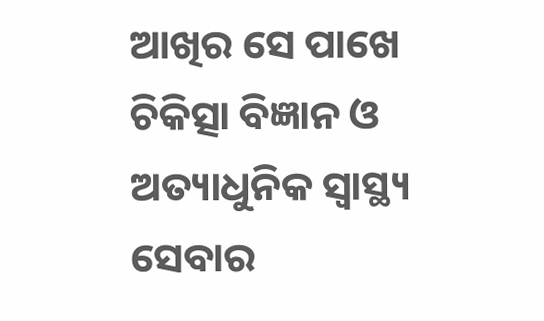ଆଖିର ସେ ପାଖେ ଚିକିତ୍ସା ବିଜ୍ଞାନ ଓ ଅତ୍ୟାଧୁନିକ ସ୍ୱାସ୍ଥ୍ୟ ସେବାର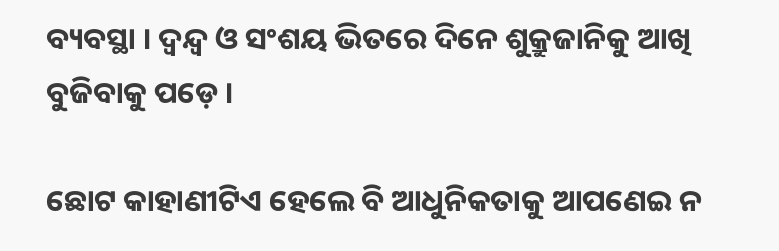ବ୍ୟବସ୍ଥା । ଦ୍ଵନ୍ଦ୍ଵ ଓ ସଂଶୟ ଭିତରେ ଦିନେ ଶୁକ୍ରୁଜାନିକୁ ଆଖି ବୁଜିବାକୁ ପଡ଼େ ।

ଛୋଟ କାହାଣୀଟିଏ ହେଲେ ବି ଆଧୁନିକତାକୁ ଆପଣେଇ ନ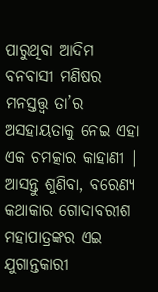ପାରୁଥିବା ଆଦିମ ବନବାସୀ ମଣିଷର ମନସ୍ତତ୍ତ୍ୱ ତା’ର ଅସହାୟତାକୁ ନେଇ ଏହା ଏକ ଚମତ୍କାର କାହାଣୀ | ଆସନ୍ତୁ ଶୁଣିବା, ବରେଣ୍ୟ କଥାକାର ଗୋଦାବରୀଶ ମହାପାତ୍ରଙ୍କର ଏଇ ଯୁଗାନ୍ତକାରୀ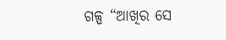ଗଳ୍ପ “ଆଖିର ସେ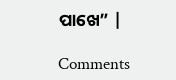ପାଖେ” |

Comments